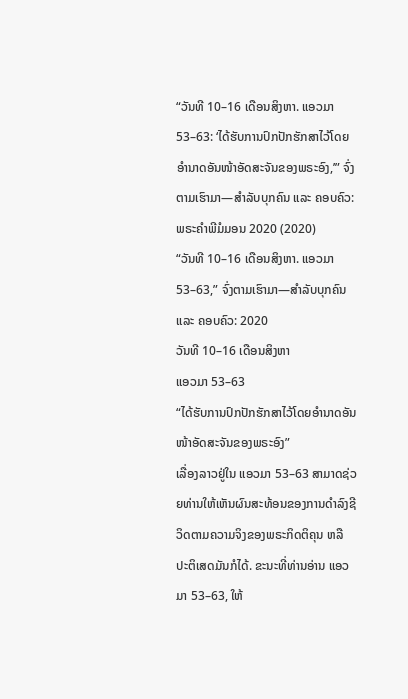“ວັນທີ 10–16 ເດືອນສິງຫາ. ແອວມາ 53–63: ‘ໄດ້ຮັບການປົກປັກຮັກສາໄວ້ໂດຍອຳນາດອັນໜ້າອັດສະຈັນຂອງພຣະອົງ,’” ຈົ່ງຕາມເຮົາມາ—ສຳລັບບຸກຄົນ ແລະ ຄອບຄົວ: ພຣະຄຳພີມໍມອນ 2020 (2020)
“ວັນທີ 10–16 ເດືອນສິງຫາ. ແອວມາ 53–63,” ຈົ່ງຕາມເຮົາມາ—ສຳລັບບຸກຄົນ ແລະ ຄອບຄົວ: 2020
ວັນທີ 10–16 ເດືອນສິງຫາ
ແອວມາ 53–63
“ໄດ້ຮັບການປົກປັກຮັກສາໄວ້ໂດຍອຳນາດອັນໜ້າອັດສະຈັນຂອງພຣະອົງ”
ເລື່ອງລາວຢູ່ໃນ ແອວມາ 53–63 ສາມາດຊ່ວຍທ່ານໃຫ້ເຫັນຜົນສະທ້ອນຂອງການດຳລົງຊີວິດຕາມຄວາມຈິງຂອງພຣະກິດຕິຄຸນ ຫລື ປະຕິເສດມັນກໍໄດ້. ຂະນະທີ່ທ່ານອ່ານ ແອວມາ 53–63, ໃຫ້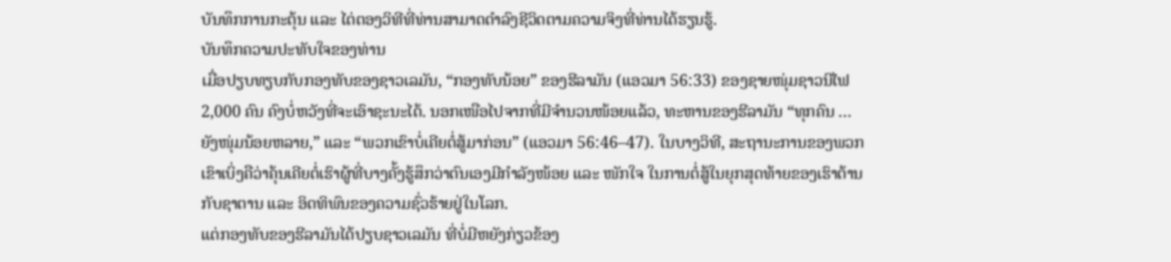ບັນທຶກການກະຕຸ້ນ ແລະ ໄຕ່ຕອງວິທີທີ່ທ່ານສາມາດດຳລົງຊີວິດຕາມຄວາມຈິງທີ່ທ່ານໄດ້ຮຽນຮູ້.
ບັນທຶກຄວາມປະທັບໃຈຂອງທ່ານ
ເມື່ອປຽບທຽບກັບກອງທັບຂອງຊາວເລມັນ, “ກອງທັບນ້ອຍ” ຂອງຮີລາມັນ (ແອວມາ 56:33) ຂອງຊາຍໜຸ່ມຊາວນີໄຟ 2,000 ຄົນ ຄົງບໍ່ຫວັງທີ່ຈະເອົາຊະນະໄດ້. ນອກເໜືອໄປຈາກທີ່ມີຈຳນວນໜ້ອຍແລ້ວ, ທະຫານຂອງຮີລາມັນ “ທຸກຄົນ … ຍັງໜຸ່ມນ້ອຍຫລາຍ,” ແລະ “ພວກເຂົາບໍ່ເຄີຍຕໍ່ສູ້ມາກ່ອນ” (ແອວມາ 56:46–47). ໃນບາງວິທີ, ສະຖານະການຂອງພວກເຂົາເບິ່ງຄືວ່າຄຸ້ນເຄີຍຕໍ່ເຮົາຜູ້ທີ່ບາງຄັ້ງຮູ້ສຶກວ່າຕົນເອງມີກຳລັງໜ້ອຍ ແລະ ໜັກໃຈ ໃນການຕໍ່ສູ້ໃນຍຸກສຸດທ້າຍຂອງເຮົາຕ້ານກັບຊາຕານ ແລະ ອິດທິພົນຂອງຄວາມຊົ່ວຮ້າຍຢູ່ໃນໂລກ.
ແຕ່ກອງທັບຂອງຮີລາມັນໄດ້ປຽບຊາວເລມັນ ທີ່ບໍ່ມີຫຍັງກ່ຽວຂ້ອງ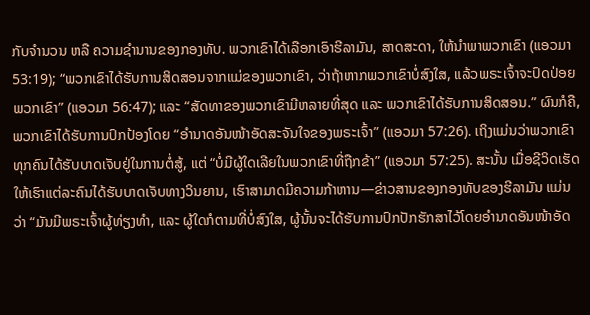ກັບຈຳນວນ ຫລື ຄວາມຊຳນານຂອງກອງທັບ. ພວກເຂົາໄດ້ເລືອກເອົາຮີລາມັນ, ສາດສະດາ, ໃຫ້ນຳພາພວກເຂົາ (ແອວມາ 53:19); “ພວກເຂົາໄດ້ຮັບການສິດສອນຈາກແມ່ຂອງພວກເຂົາ, ວ່າຖ້າຫາກພວກເຂົາບໍ່ສົງໃສ, ແລ້ວພຣະເຈົ້າຈະປົດປ່ອຍພວກເຂົາ” (ແອວມາ 56:47); ແລະ “ສັດທາຂອງພວກເຂົາມີຫລາຍທີ່ສຸດ ແລະ ພວກເຂົາໄດ້ຮັບການສິດສອນ.” ຜົນກໍຄື, ພວກເຂົາໄດ້ຮັບການປົກປ້ອງໂດຍ “ອຳນາດອັນໜ້າອັດສະຈັນໃຈຂອງພຣະເຈົ້າ” (ແອວມາ 57:26). ເຖິງແມ່ນວ່າພວກເຂົາທຸກຄົນໄດ້ຮັບບາດເຈັບຢູ່ໃນການຕໍ່ສູ້, ແຕ່ “ບໍ່ມີຜູ້ໃດເລີຍໃນພວກເຂົາທີ່ຖືກຂ້າ” (ແອວມາ 57:25). ສະນັ້ນ ເມື່ອຊີວິດເຮັດໃຫ້ເຮົາແຕ່ລະຄົນໄດ້ຮັບບາດເຈັບທາງວິນຍານ, ເຮົາສາມາດມີຄວາມກ້າຫານ—ຂ່າວສານຂອງກອງທັບຂອງຮີລາມັນ ແມ່ນວ່າ “ມັນມີພຣະເຈົ້າຜູ້ທ່ຽງທຳ, ແລະ ຜູ້ໃດກໍຕາມທີ່ບໍ່ສົງໃສ, ຜູ້ນັ້ນຈະໄດ້ຮັບການປົກປັກຮັກສາໄວ້ໂດຍອຳນາດອັນໜ້າອັດ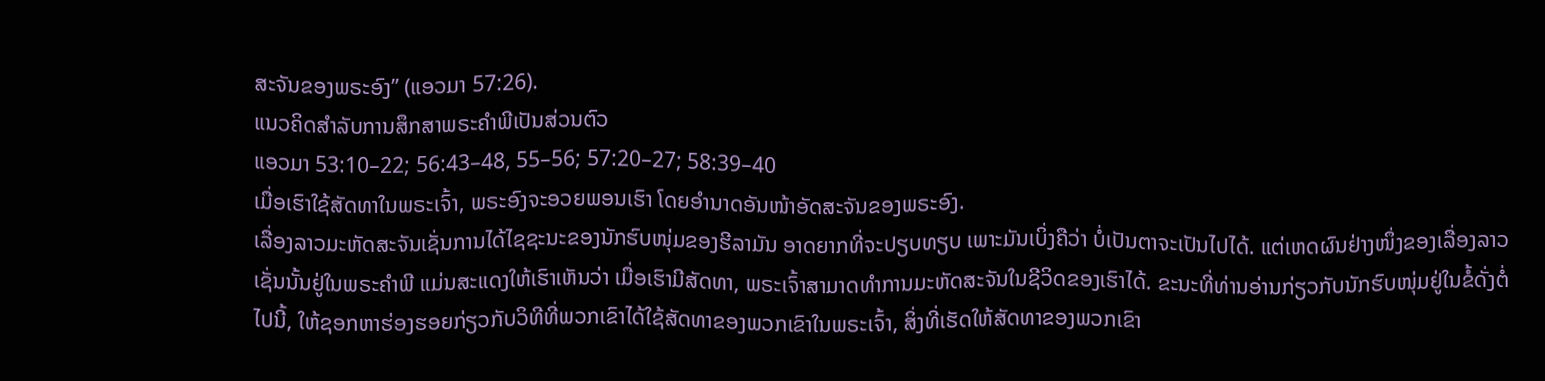ສະຈັນຂອງພຣະອົງ” (ແອວມາ 57:26).
ແນວຄິດສຳລັບການສຶກສາພຣະຄຳພີເປັນສ່ວນຕົວ
ແອວມາ 53:10–22; 56:43–48, 55–56; 57:20–27; 58:39–40
ເມື່ອເຮົາໃຊ້ສັດທາໃນພຣະເຈົ້າ, ພຣະອົງຈະອວຍພອນເຮົາ ໂດຍອຳນາດອັນໜ້າອັດສະຈັນຂອງພຣະອົງ.
ເລື່ອງລາວມະຫັດສະຈັນເຊັ່ນການໄດ້ໄຊຊະນະຂອງນັກຮົບໜຸ່ມຂອງຮີລາມັນ ອາດຍາກທີ່ຈະປຽບທຽບ ເພາະມັນເບິ່ງຄືວ່າ ບໍ່ເປັນຕາຈະເປັນໄປໄດ້. ແຕ່ເຫດຜົນຢ່າງໜຶ່ງຂອງເລື່ອງລາວເຊັ່ນນັ້ນຢູ່ໃນພຣະຄຳພີ ແມ່ນສະແດງໃຫ້ເຮົາເຫັນວ່າ ເມື່ອເຮົາມີສັດທາ, ພຣະເຈົ້າສາມາດທຳການມະຫັດສະຈັນໃນຊີວິດຂອງເຮົາໄດ້. ຂະນະທີ່ທ່ານອ່ານກ່ຽວກັບນັກຮົບໜຸ່ມຢູ່ໃນຂໍ້ດັ່ງຕໍ່ໄປນີ້, ໃຫ້ຊອກຫາຮ່ອງຮອຍກ່ຽວກັບວິທີທີ່ພວກເຂົາໄດ້ໃຊ້ສັດທາຂອງພວກເຂົາໃນພຣະເຈົ້າ, ສິ່ງທີ່ເຮັດໃຫ້ສັດທາຂອງພວກເຂົາ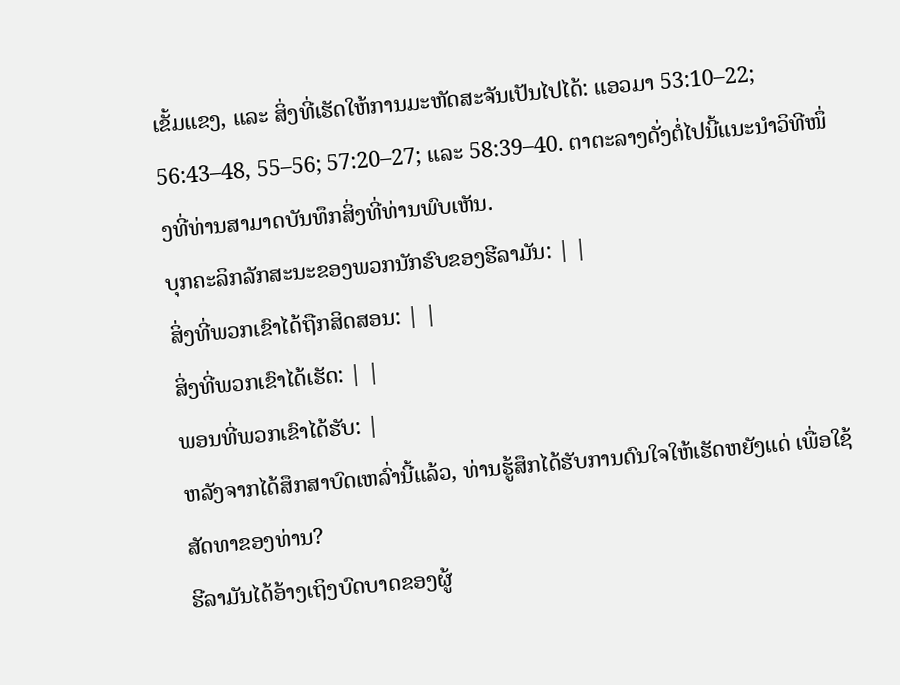ເຂັ້ມແຂງ, ແລະ ສິ່ງທີ່ເຮັດໃຫ້ການມະຫັດສະຈັນເປັນໄປໄດ້: ແອວມາ 53:10–22; 56:43–48, 55–56; 57:20–27; ແລະ 58:39–40. ຕາຕະລາງດັ່ງຕໍ່ໄປນີ້ແນະນຳວິທີໜຶ່ງທີ່ທ່ານສາມາດບັນທຶກສິ່ງທີ່ທ່ານພົບເຫັນ.
ບຸກຄະລິກລັກສະນະຂອງພວກນັກຮົບຂອງຮີລາມັນ: | |
ສິ່ງທີ່ພວກເຂົາໄດ້ຖືກສິດສອນ: | |
ສິ່ງທີ່ພວກເຂົາໄດ້ເຮັດ: | |
ພອນທີ່ພວກເຂົາໄດ້ຮັບ: |
ຫລັງຈາກໄດ້ສຶກສາບົດເຫລົ່ານີ້ແລ້ວ, ທ່ານຮູ້ສຶກໄດ້ຮັບການດົນໃຈໃຫ້ເຮັດຫຍັງແດ່ ເພື່ອໃຊ້ສັດທາຂອງທ່ານ?
ຮີລາມັນໄດ້ອ້າງເຖິງບົດບາດຂອງຜູ້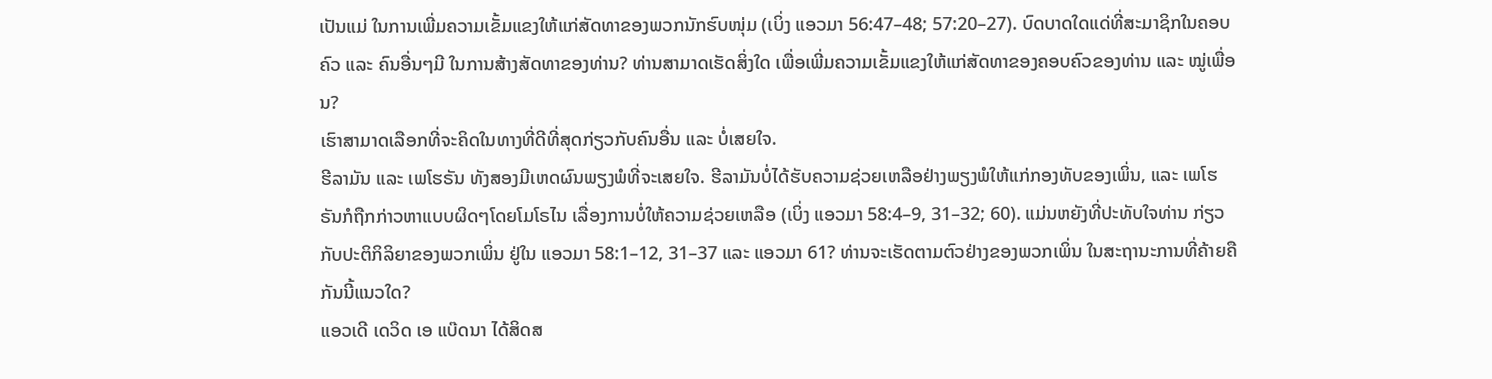ເປັນແມ່ ໃນການເພີ່ມຄວາມເຂັ້ມແຂງໃຫ້ແກ່ສັດທາຂອງພວກນັກຮົບໜຸ່ມ (ເບິ່ງ ແອວມາ 56:47–48; 57:20–27). ບົດບາດໃດແດ່ທີ່ສະມາຊິກໃນຄອບຄົວ ແລະ ຄົນອື່ນໆມີ ໃນການສ້າງສັດທາຂອງທ່ານ? ທ່ານສາມາດເຮັດສິ່ງໃດ ເພື່ອເພີ່ມຄວາມເຂັ້ມແຂງໃຫ້ແກ່ສັດທາຂອງຄອບຄົວຂອງທ່ານ ແລະ ໝູ່ເພື່ອນ?
ເຮົາສາມາດເລືອກທີ່ຈະຄິດໃນທາງທີ່ດີທີ່ສຸດກ່ຽວກັບຄົນອື່ນ ແລະ ບໍ່ເສຍໃຈ.
ຮີລາມັນ ແລະ ເພໂຮຣັນ ທັງສອງມີເຫດຜົນພຽງພໍທີ່ຈະເສຍໃຈ. ຮີລາມັນບໍ່ໄດ້ຮັບຄວາມຊ່ວຍເຫລືອຢ່າງພຽງພໍໃຫ້ແກ່ກອງທັບຂອງເພິ່ນ, ແລະ ເພໂຮຣັນກໍຖືກກ່າວຫາແບບຜິດໆໂດຍໂມໂຣໄນ ເລື່ອງການບໍ່ໃຫ້ຄວາມຊ່ວຍເຫລືອ (ເບິ່ງ ແອວມາ 58:4–9, 31–32; 60). ແມ່ນຫຍັງທີ່ປະທັບໃຈທ່ານ ກ່ຽວກັບປະຕິກິລິຍາຂອງພວກເພິ່ນ ຢູ່ໃນ ແອວມາ 58:1–12, 31–37 ແລະ ແອວມາ 61? ທ່ານຈະເຮັດຕາມຕົວຢ່າງຂອງພວກເພິ່ນ ໃນສະຖານະການທີ່ຄ້າຍຄືກັນນີ້ແນວໃດ?
ແອວເດີ ເດວິດ ເອ ແບ໊ດນາ ໄດ້ສິດສ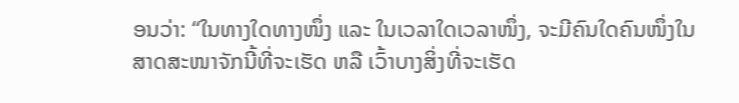ອນວ່າ: “ໃນທາງໃດທາງໜຶ່ງ ແລະ ໃນເວລາໃດເວລາໜຶ່ງ, ຈະມີຄົນໃດຄົນໜຶ່ງໃນສາດສະໜາຈັກນີ້ທີ່ຈະເຮັດ ຫລື ເວົ້າບາງສິ່ງທີ່ຈະເຮັດ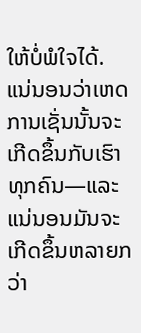ໃຫ້ບໍ່ພໍໃຈໄດ້. ແນ່ນອນວ່າເຫດການເຊັ່ນນັ້ນຈະເກີດຂຶ້ນກັບເຮົາທຸກຄົນ—ແລະ ແນ່ນອນມັນຈະເກີດຂຶ້ນຫລາຍກວ່າ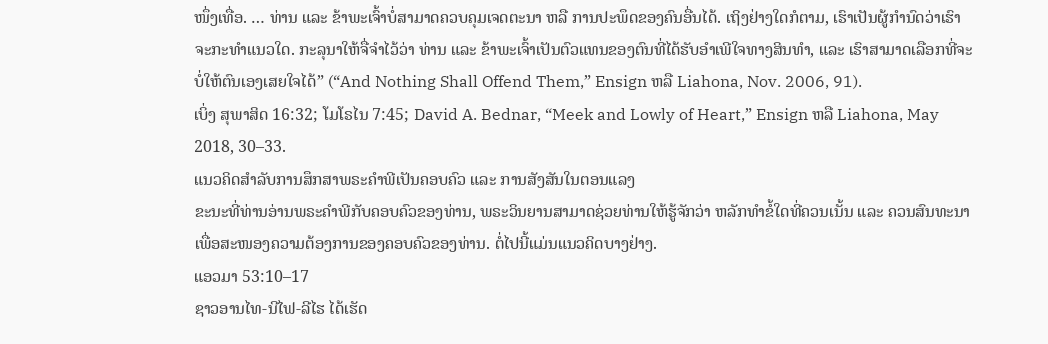ໜຶ່ງເທື່ອ. … ທ່ານ ແລະ ຂ້າພະເຈົ້າບໍ່ສາມາດຄວບຄຸມເຈດຕະນາ ຫລື ການປະພຶດຂອງຄົນອື່ນໄດ້. ເຖິງຢ່າງໃດກໍຕາມ, ເຮົາເປັນຜູ້ກຳນົດວ່າເຮົາຈະກະທຳແນວໃດ. ກະລຸນາໃຫ້ຈື່ຈຳໄວ້ວ່າ ທ່ານ ແລະ ຂ້າພະເຈົ້າເປັນຕົວແທນຂອງຕົນທີ່ໄດ້ຮັບອຳເພີໃຈທາງສິນທຳ, ແລະ ເຮົາສາມາດເລືອກທີ່ຈະບໍ່ໃຫ້ຕົນເອງເສຍໃຈໄດ້” (“And Nothing Shall Offend Them,” Ensign ຫລື Liahona, Nov. 2006, 91).
ເບິ່ງ ສຸພາສິດ 16:32; ໂມໂຣໄນ 7:45; David A. Bednar, “Meek and Lowly of Heart,” Ensign ຫລື Liahona, May 2018, 30–33.
ແນວຄິດສຳລັບການສຶກສາພຣະຄຳພີເປັນຄອບຄົວ ແລະ ການສັງສັນໃນຕອນແລງ
ຂະນະທີ່ທ່ານອ່ານພຣະຄຳພີກັບຄອບຄົວຂອງທ່ານ, ພຣະວິນຍານສາມາດຊ່ວຍທ່ານໃຫ້ຮູ້ຈັກວ່າ ຫລັກທຳຂໍ້ໃດທີ່ຄວນເນັ້ນ ແລະ ຄວນສົນທະນາ ເພື່ອສະໜອງຄວາມຕ້ອງການຂອງຄອບຄົວຂອງທ່ານ. ຕໍ່ໄປນີ້ແມ່ນແນວຄິດບາງຢ່າງ.
ແອວມາ 53:10–17
ຊາວອານໄທ-ນີໄຟ-ລີໄຮ ໄດ້ເຮັດ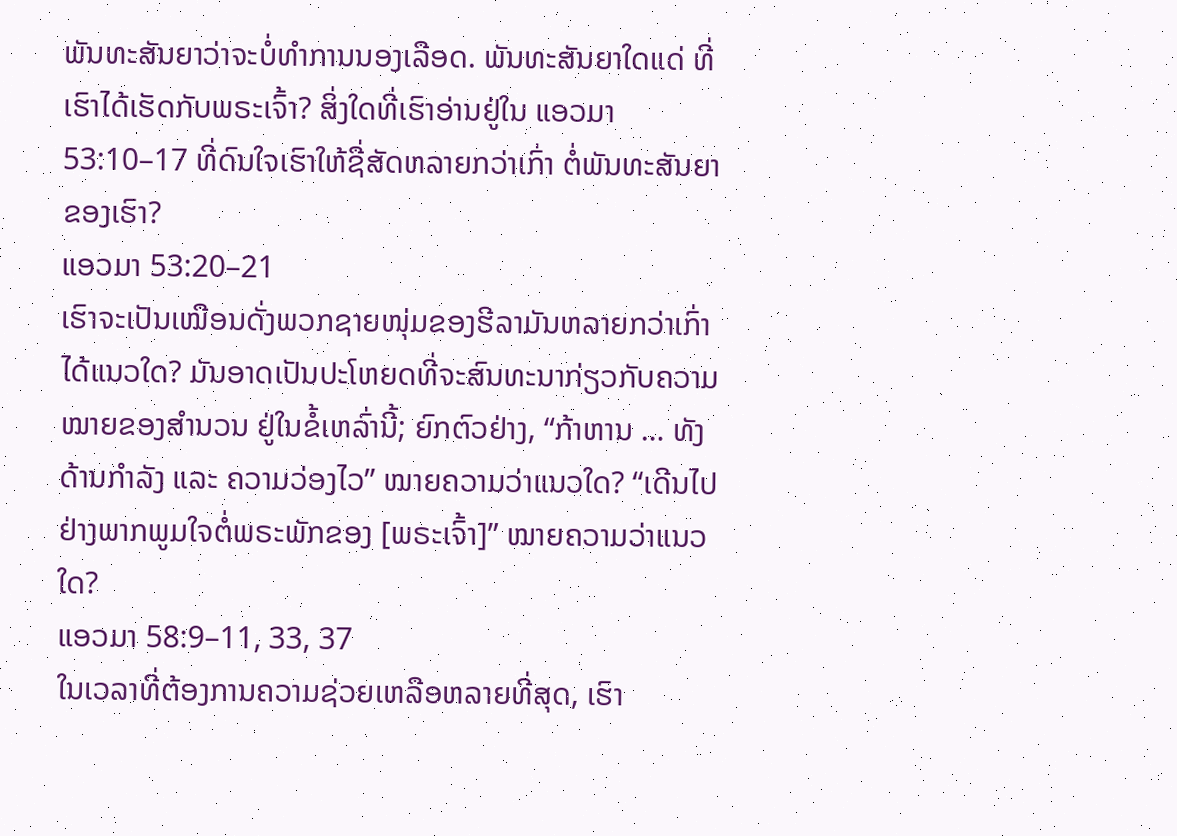ພັນທະສັນຍາວ່າຈະບໍ່ທຳການນອງເລືອດ. ພັນທະສັນຍາໃດແດ່ ທີ່ເຮົາໄດ້ເຮັດກັບພຣະເຈົ້າ? ສິ່ງໃດທີ່ເຮົາອ່ານຢູ່ໃນ ແອວມາ 53:10–17 ທີ່ດົນໃຈເຮົາໃຫ້ຊື່ສັດຫລາຍກວ່າເກົ່າ ຕໍ່ພັນທະສັນຍາຂອງເຮົາ?
ແອວມາ 53:20–21
ເຮົາຈະເປັນເໝືອນດັ່ງພວກຊາຍໜຸ່ມຂອງຮີລາມັນຫລາຍກວ່າເກົ່າໄດ້ແນວໃດ? ມັນອາດເປັນປະໂຫຍດທີ່ຈະສົນທະນາກ່ຽວກັບຄວາມໝາຍຂອງສຳນວນ ຢູ່ໃນຂໍ້ເຫລົ່ານີ້; ຍົກຕົວຢ່າງ, “ກ້າຫານ … ທັງດ້ານກຳລັງ ແລະ ຄວາມວ່ອງໄວ” ໝາຍຄວາມວ່າແນວໃດ? “ເດີນໄປຢ່າງພາກພູມໃຈຕໍ່ພຣະພັກຂອງ [ພຣະເຈົ້າ]” ໝາຍຄວາມວ່າແນວໃດ?
ແອວມາ 58:9–11, 33, 37
ໃນເວລາທີ່ຕ້ອງການຄວາມຊ່ວຍເຫລືອຫລາຍທີ່ສຸດ, ເຮົາ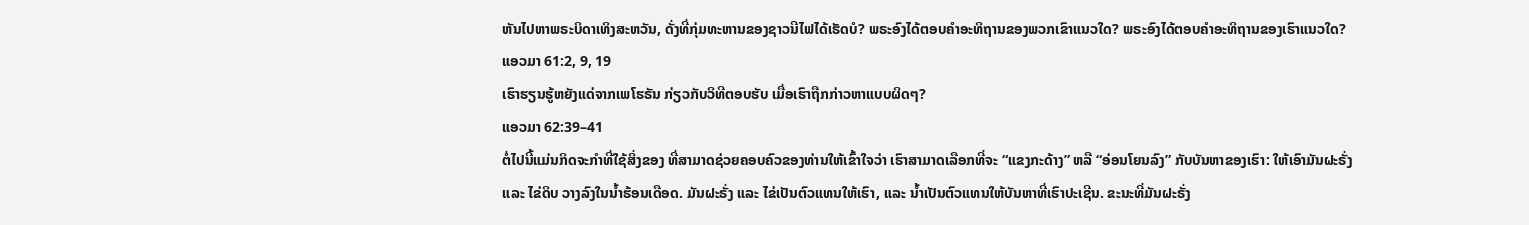ຫັນໄປຫາພຣະບິດາເທິງສະຫວັນ, ດັ່ງທີ່ກຸ່ມທະຫານຂອງຊາວນີໄຟໄດ້ເຮັດບໍ? ພຣະອົງໄດ້ຕອບຄຳອະທິຖານຂອງພວກເຂົາແນວໃດ? ພຣະອົງໄດ້ຕອບຄຳອະທິຖານຂອງເຮົາແນວໃດ?
ແອວມາ 61:2, 9, 19
ເຮົາຮຽນຮູ້ຫຍັງແດ່ຈາກເພໂຮຣັນ ກ່ຽວກັບວິທີຕອບຮັບ ເມື່ອເຮົາຖືກກ່າວຫາແບບຜິດໆ?
ແອວມາ 62:39–41
ຕໍ່ໄປນີ້ແມ່ນກິດຈະກຳທີ່ໃຊ້ສິ່ງຂອງ ທີ່ສາມາດຊ່ວຍຄອບຄົວຂອງທ່ານໃຫ້ເຂົ້າໃຈວ່າ ເຮົາສາມາດເລືອກທີ່ຈະ “ແຂງກະດ້າງ” ຫລື “ອ່ອນໂຍນລົງ” ກັບບັນຫາຂອງເຮົາ: ໃຫ້ເອົາມັນຝະຣັ່ງ ແລະ ໄຂ່ດິບ ວາງລົງໃນນ້ຳຮ້ອນເດືອດ. ມັນຝະຣັ່ງ ແລະ ໄຂ່ເປັນຕົວແທນໃຫ້ເຮົາ, ແລະ ນ້ຳເປັນຕົວແທນໃຫ້ບັນຫາທີ່ເຮົາປະເຊີນ. ຂະນະທີ່ມັນຝະຣັ່ງ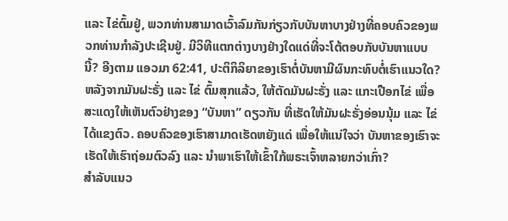ແລະ ໄຂ່ຕົ້ມຢູ່, ພວກທ່ານສາມາດເວົ້າລົມກັນກ່ຽວກັບບັນຫາບາງຢ່າງທີ່ຄອບຄົວຂອງພວກທ່ານກຳລັງປະເຊີນຢູ່. ມີວິທີແຕກຕ່າງບາງຢ່າງໃດແດ່ທີ່ຈະໂຕ້ຕອບກັບບັນຫາແບບນີ້? ອີງຕາມ ແອວມາ 62:41, ປະຕິກິລິຍາຂອງເຮົາຕໍ່ບັນຫາມີຜົນກະທົບຕໍ່ເຮົາແນວໃດ? ຫລັງຈາກມັນຝະຣັ່ງ ແລະ ໄຂ່ ຕົ້ມສຸກແລ້ວ, ໃຫ້ຕັດມັນຝະຣັ່ງ ແລະ ແກະເປືອກໄຂ່ ເພື່ອສະແດງໃຫ້ເຫັນຕົວຢ່າງຂອງ “ບັນຫາ” ດຽວກັນ ທີ່ເຮັດໃຫ້ມັນຝະຣັ່ງອ່ອນນຸ້ມ ແລະ ໄຂ່ໄດ້ແຂງຕົວ. ຄອບຄົວຂອງເຮົາສາມາດເຮັດຫຍັງແດ່ ເພື່ອໃຫ້ແນ່ໃຈວ່າ ບັນຫາຂອງເຮົາຈະເຮັດໃຫ້ເຮົາຖ່ອມຕົວລົງ ແລະ ນຳພາເຮົາໃຫ້ເຂົ້າໃກ້ພຣະເຈົ້າຫລາຍກວ່າເກົ່າ?
ສຳລັບແນວ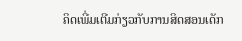ຄິດເພີ່ມເຕີມກ່ຽວກັບການສິດສອນເດັກ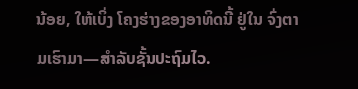ນ້ອຍ, ໃຫ້ເບິ່ງ ໂຄງຮ່າງຂອງອາທິດນີ້ ຢູ່ໃນ ຈົ່ງຕາມເຮົາມາ—ສຳລັບຊັ້ນປະຖົມໄວ.